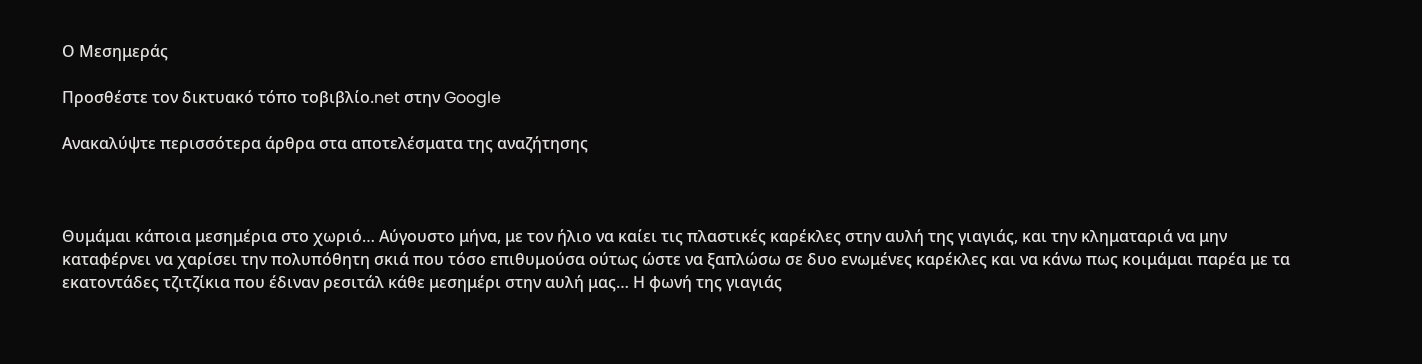Ο Μεσημεράς

Προσθέστε τον δικτυακό τόπο τοβιβλίο.net στην Google

Ανακαλύψτε περισσότερα άρθρα στα αποτελέσματα της αναζήτησης



Θυμάμαι κάποια μεσημέρια στο χωριό… Αύγουστο μήνα, με τον ήλιο να καίει τις πλαστικές καρέκλες στην αυλή της γιαγιάς, και την κληματαριά να μην καταφέρνει να χαρίσει την πολυπόθητη σκιά που τόσο επιθυμούσα ούτως ώστε να ξαπλώσω σε δυο ενωμένες καρέκλες και να κάνω πως κοιμάμαι παρέα με τα εκατοντάδες τζιτζίκια που έδιναν ρεσιτάλ κάθε μεσημέρι στην αυλή μας… Η φωνή της γιαγιάς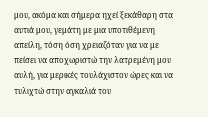μου, ακόμα και σήμερα ηχεί ξεκάθαρη στα αυτιά μου, γεμάτη με μια υποτιθέμενη απείλη, τόση όση χρειαζόταν για να με πείσει να αποχωριστώ την λατρεμένη μου αυλή, για μερικές τουλάχιστον ώρες και να τυλιχτώ στην αγκαλιά του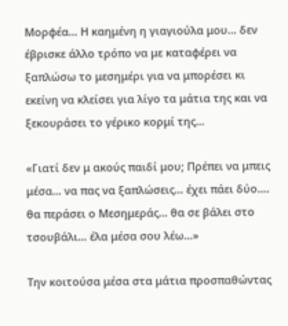Μορφέα… Η καημένη η γιαγιούλα μου… δεν έβρισκε άλλο τρόπο να με καταφέρει να ξαπλώσω το μεσημέρι για να μπορέσει κι εκείνη να κλείσει για λίγο τα μάτια της και να ξεκουράσει το γέρικο κορμί της…

«Γιατί δεν μ ακούς παιδί μου; Πρέπει να μπεις μέσα… να πας να ξαπλώσεις… έχει πάει δύο…. θα περάσει ο Μεσημεράς… θα σε βάλει στο τσουβάλι… έλα μέσα σου λέω…»

Την κοιτούσα μέσα στα μάτια προσπαθώντας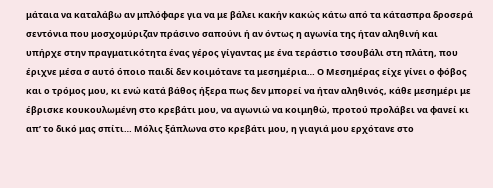μάταια να καταλάβω αν μπλόφαρε για να με βάλει κακήν κακώς κάτω από τα κάτασπρα δροσερά σεντόνια που μοσχομύριζαν πράσινο σαπούνι ή αν όντως η αγωνία της ήταν αληθινή και υπήρχε στην πραγματικότητα ένας γέρος γίγαντας με ένα τεράστιο τσουβάλι στη πλάτη, που έριχνε μέσα σ αυτό όποιο παιδί δεν κοιμότανε τα μεσημέρια… Ο Μεσημέρας είχε γίνει ο φόβος και ο τρόμος μου, κι ενώ κατά βάθος ήξερα πως δεν μπορεί να ήταν αληθινός, κάθε μεσημέρι με έβρισκε κουκουλωμένη στο κρεβάτι μου, να αγωνιώ να κοιμηθώ, προτού προλάβει να φανεί κι απ’ το δικό μας σπίτι… Μόλις ξάπλωνα στο κρεβάτι μου, η γιαγιά μου ερχότανε στο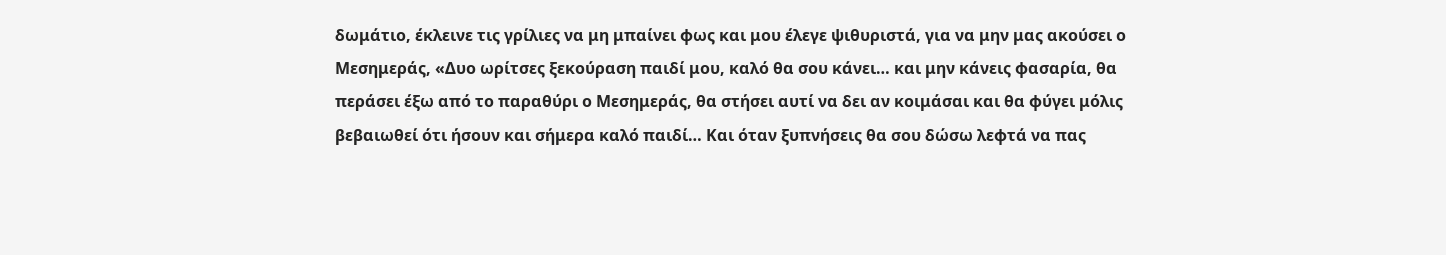δωμάτιο, έκλεινε τις γρίλιες να μη μπαίνει φως και μου έλεγε ψιθυριστά, για να μην μας ακούσει ο Μεσημεράς, «Δυο ωρίτσες ξεκούραση παιδί μου, καλό θα σου κάνει… και μην κάνεις φασαρία, θα περάσει έξω από το παραθύρι ο Μεσημεράς, θα στήσει αυτί να δει αν κοιμάσαι και θα φύγει μόλις βεβαιωθεί ότι ήσουν και σήμερα καλό παιδί… Και όταν ξυπνήσεις θα σου δώσω λεφτά να πας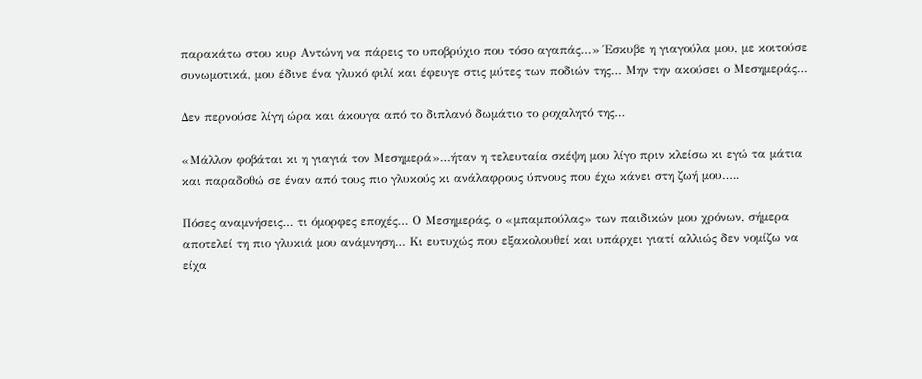παρακάτω στου κυρ Αντώνη να πάρεις το υποβρύχιο που τόσο αγαπάς…» Έσκυβε η γιαγούλα μου, με κοιτούσε συνωμοτικά, μου έδινε ένα γλυκό φιλί και έφευγε στις μύτες των ποδιών της… Μην την ακούσει ο Μεσημεράς…

Δεν περνούσε λίγη ώρα και άκουγα από το διπλανό δωμάτιο το ροχαλητό της…

«Μάλλον φοβάται κι η γιαγιά τον Μεσημερά»…ήταν η τελευταία σκέψη μου λίγο πριν κλείσω κι εγώ τα μάτια και παραδοθώ σε έναν από τους πιο γλυκούς κι ανάλαφρους ύπνους που έχω κάνει στη ζωή μου…..

Πόσες αναμνήσεις… τι όμορφες εποχές… Ο Μεσημεράς, ο «μπαμπούλας» των παιδικών μου χρόνων, σήμερα αποτελεί τη πιο γλυκιά μου ανάμνηση… Κι ευτυχώς που εξακολουθεί και υπάρχει γιατί αλλιώς δεν νομίζω να είχα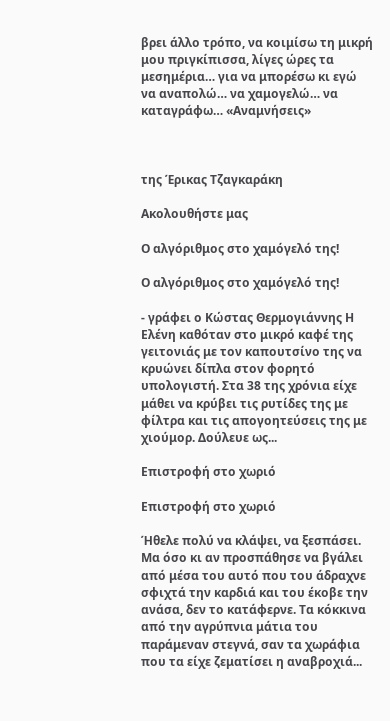βρει άλλο τρόπο, να κοιμίσω τη μικρή μου πριγκίπισσα, λίγες ώρες τα μεσημέρια… για να μπορέσω κι εγώ να αναπολώ… να χαμογελώ… να καταγράφω… «Αναμνήσεις»



της Έρικας Τζαγκαράκη

Ακολουθήστε μας

Ο αλγόριθμος στο χαμόγελό της!

Ο αλγόριθμος στο χαμόγελό της!

- γράφει ο Κώστας Θερμογιάννης Η Ελένη καθόταν στο μικρό καφέ της γειτονιάς με τον καπουτσίνο της να κρυώνει δίπλα στον φορητό υπολογιστή. Στα 38 της χρόνια είχε μάθει να κρύβει τις ρυτίδες της με φίλτρα και τις απογοητεύσεις της με χιούμορ. Δούλευε ως...

Επιστροφή στο χωριό

Επιστροφή στο χωριό

Ήθελε πολύ να κλάψει, να ξεσπάσει. Μα όσο κι αν προσπάθησε να βγάλει από μέσα του αυτό που του άδραχνε σφιχτά την καρδιά και του έκοβε την ανάσα, δεν το κατάφερνε. Τα κόκκινα από την αγρύπνια μάτια του παράμεναν στεγνά, σαν τα χωράφια που τα είχε ζεματίσει η αναβροχιά...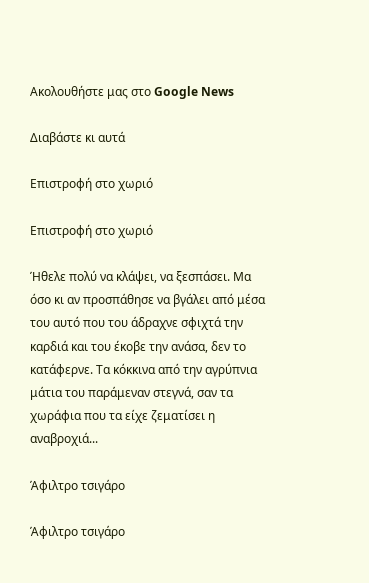Ακολουθήστε μας στο Google News

Διαβάστε κι αυτά

Επιστροφή στο χωριό

Επιστροφή στο χωριό

Ήθελε πολύ να κλάψει, να ξεσπάσει. Μα όσο κι αν προσπάθησε να βγάλει από μέσα του αυτό που του άδραχνε σφιχτά την καρδιά και του έκοβε την ανάσα, δεν το κατάφερνε. Τα κόκκινα από την αγρύπνια μάτια του παράμεναν στεγνά, σαν τα χωράφια που τα είχε ζεματίσει η αναβροχιά...

Άφιλτρο τσιγάρο

Άφιλτρο τσιγάρο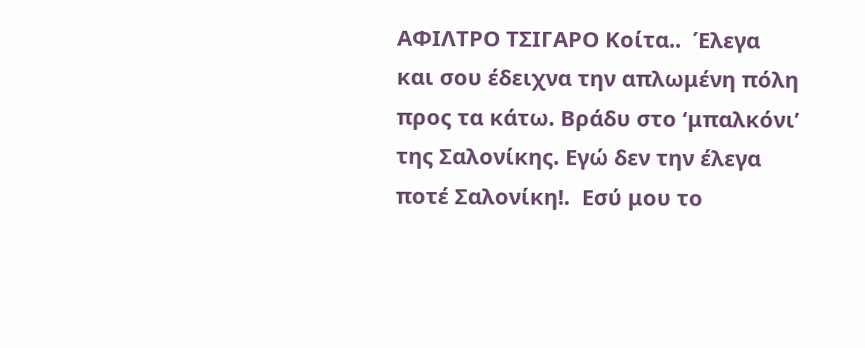ΑΦΙΛΤΡΟ ΤΣΙΓΑΡΟ Κοίτα..  Έλεγα και σου έδειχνα την απλωμένη πόλη προς τα κάτω. Βράδυ στο ‘μπαλκόνι’ της Σαλονίκης. Εγώ δεν την έλεγα ποτέ Σαλονίκη!.  Εσύ μου το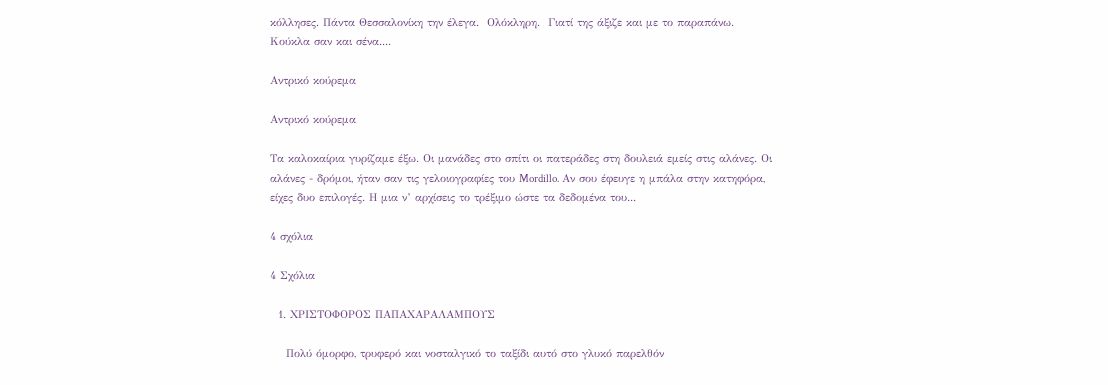κόλλησες. Πάντα Θεσσαλονίκη την έλεγα.  Ολόκληρη.  Γιατί της άξιζε και με το παραπάνω. Κούκλα σαν και σένα....

Αντρικό κούρεμα

Αντρικό κούρεμα

Τα καλοκαίρια γυρίζαμε έξω. Οι μανάδες στο σπίτι οι πατεράδες στη δουλειά εμείς στις αλάνες. Οι αλάνες - δρόμοι, ήταν σαν τις γελοιογραφίες του Mordillo. Αν σου έφευγε η μπάλα στην κατηφόρα, είχες δυο επιλογές. Η μια ν’ αρχίσεις το τρέξιμο ώστε τα δεδομένα του...

4 σχόλια

4 Σχόλια

  1. ΧΡΙΣΤΟΦΟΡΟΣ ΠΑΠΑΧΑΡΑΛΑΜΠΟΥΣ

    Πολύ όμορφο, τρυφερό και νοσταλγικό το ταξίδι αυτό στο γλυκό παρελθόν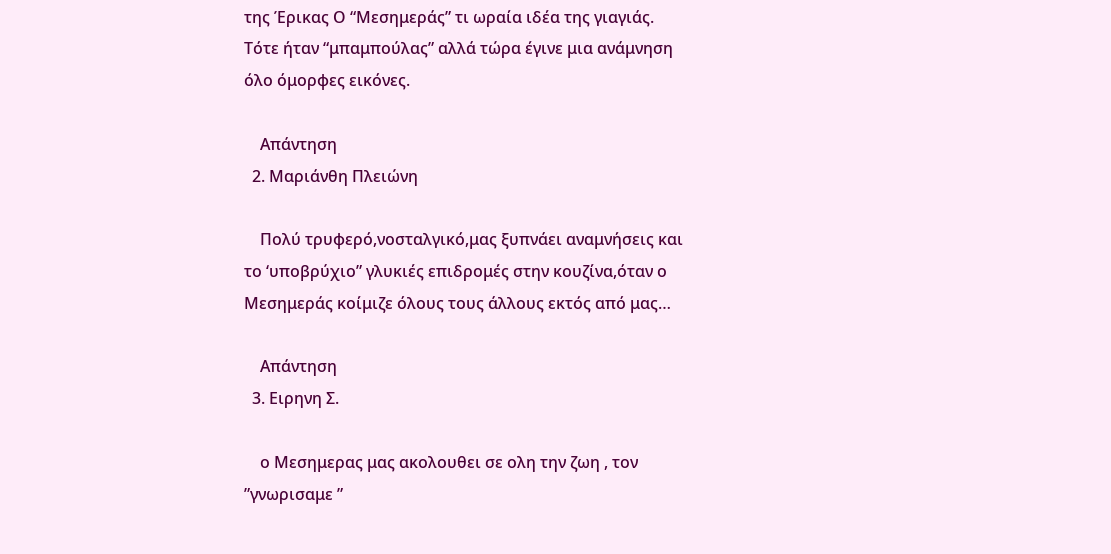της Έρικας Ο “Μεσημεράς” τι ωραία ιδέα της γιαγιάς. Τότε ήταν “μπαμπούλας” αλλά τώρα έγινε μια ανάμνηση όλο όμορφες εικόνες.

    Απάντηση
  2. Μαριάνθη Πλειώνη

    Πολύ τρυφερό,νοσταλγικό,μας ξυπνάει αναμνήσεις και το ‘υποβρύχιο” γλυκιές επιδρομές στην κουζίνα,όταν ο Μεσημεράς κοίμιζε όλους τους άλλους εκτός από μας…

    Απάντηση
  3. Ειρηνη Σ.

    ο Μεσημερας μας ακολουθει σε ολη την ζωη , τον ”γνωρισαμε ”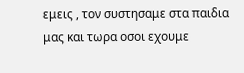εμεις , τον συστησαμε στα παιδια μας και τωρα οσοι εχουμε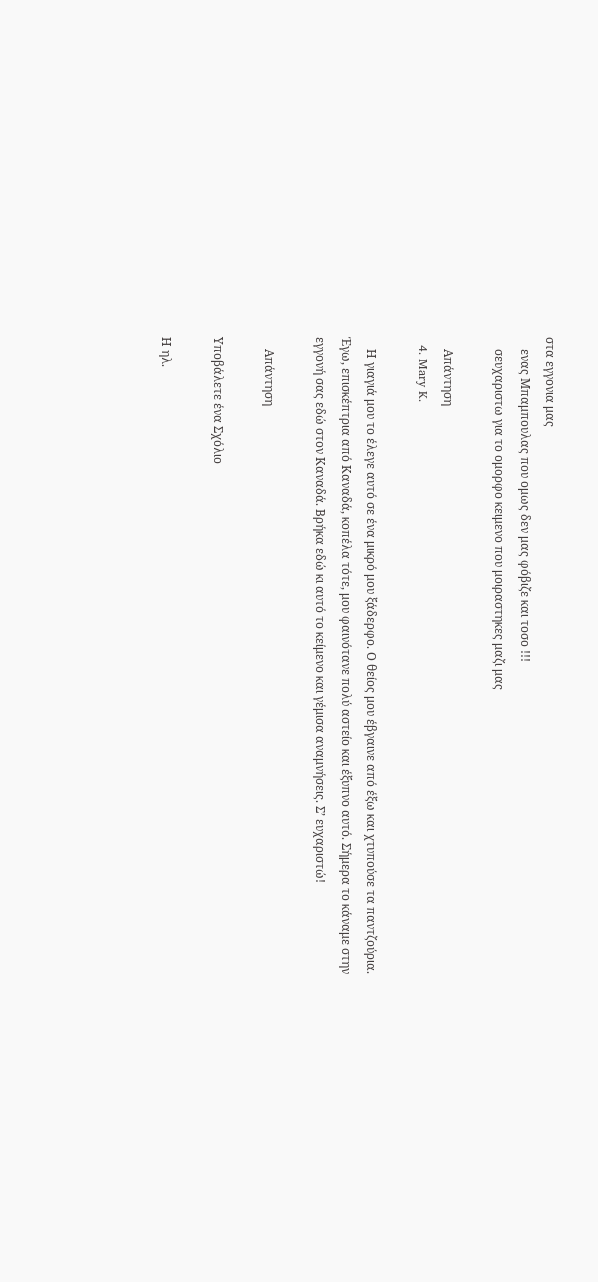στα εγγονια μας
    ενας Μπαμπουλας που ομως δεν μας φόβιζε και τοσο !!!
    σευχαριστω για το ομορφο κειμενο που μοιραστηκες μαζι μας

    Απάντηση
  4. Mary K.

    Η γιαγιά μου το έλεγε αυτό σε ένα μικρό μου ξάδερφο. Ο θείος μου έβγαινε από έξω και χτυπούσε τα παντζούρια. Έγω, επισκέπτρια από Καναδά, κοπέλα τότε, μου φαινότανε πολύ αστείο και έξυπνο αυτό. Σήμερα το κάναμε στην εγγονή σας εδώ στον Καναδά. Βρήκα εδώ κι αυτό το κείμενο και γέμισα αναμνήσεις. Σ’ ευχαριστώ!

    Απάντηση

Υποβάλετε ένα Σχόλιο

Η ηλ.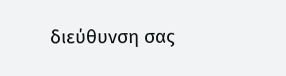διεύθυνση σας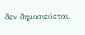δεν δημοσιεύεται.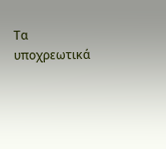Τα υποχρεωτικά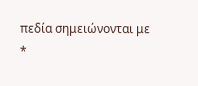πεδία σημειώνονται με *